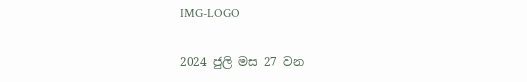IMG-LOGO

2024 ජුලි මස 27 වන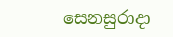සෙනසුරාදා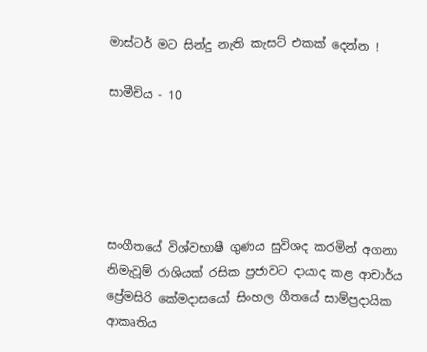මාස්ටර් මට සින්දු නැති කැසට් එකක් දෙන්න !

සාමීචිය - 10





සංගීතයේ විශ්වභාෂී ගුණය සුවිශද කරමින් අගනා නිමැවූම් රාශියක් රසික ප්‍රජාවට දායාද කළ ආචාර්ය ප්‍රේමසිරි කේමදාසයෝ සිංහල ගීතයේ සාම්ප්‍රදායික ආකෘතිය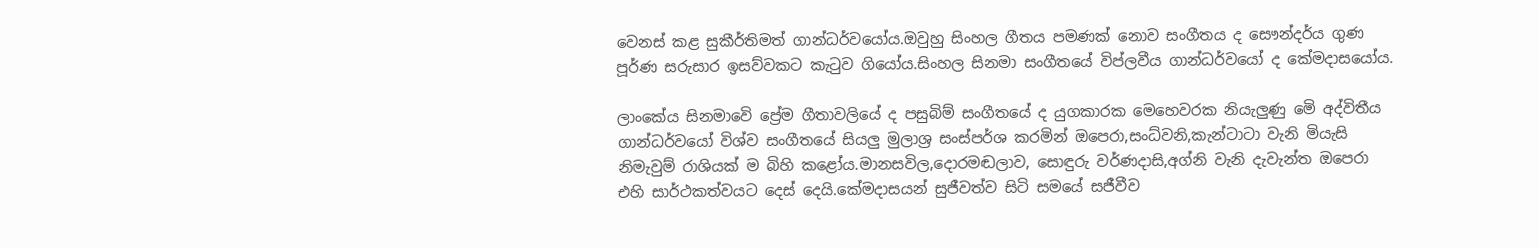වෙනස් කළ සුකීර්තිමත් ගාන්ධර්වයෝය.ඔවුහු සිංහල ගීතය පමණක් නොව සංගීතය ද සෞන්දර්ය ගුණ පූර්ණ සරුසාර ඉසව්වකට කැටුව ගියෝය.සිංහල සිනමා සංගීතයේ විප්ලවීය ගාන්ධර්වයෝ ද කේමදාසයෝය.

ලාංකේය සිනමාවෙි ප්‍රේම ගීතාවලියේ ද පසුබිම් සංගීතයේ ද යුගකාරක මෙහෙවරක නියැලුණු මෙි අද්විතීය ගාන්ධර්වයෝ විශ්ව සංගීතයේ සියලු මුලාශ්‍ර සංස්පර්ශ කරමින් ඔපෙරා,සංධ්වනි,කැන්ටාටා වැනි මියැසි නිමැවුම් රාශියක් ම බිහි කළෝය.මානසවිල,දොරමඬලාව, සොඳුරු වර්ණදාසි,අග්නි වැනි දැවැන්ත ඔපෙරා එහි සාර්ථකත්වයට දෙස් දෙයි.කේමදාසයන් සුජීවත්ව සිටි සමයේ සජීවීව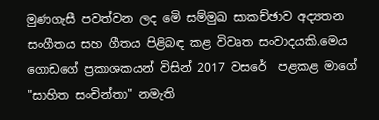මුණගැසී පවත්වන ලද මෙි සම්මුඛ සාකච්ඡාව අද්‍යතන සංගීතය සහ ගීතය පිළිබඳ කළ විවෘත සංවාදයකි.මෙය ගොඩගේ ප්‍රකාශකයන් විසින් 2017 වසරේ  පළකළ මාගේ "සාහිත සංචින්තා" නමැති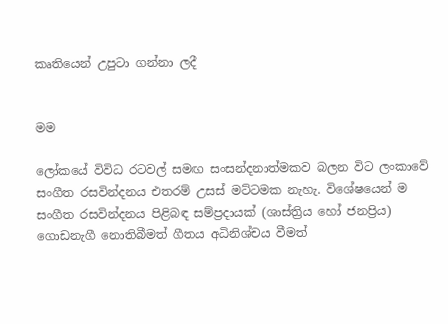කෘතියෙන් උපුටා ගන්නා ලදී


මම

ලෝකයේ විවිධ රටවල් සමඟ සංසන්දනාත්මකව බලන විට ලංකාවේ සංගීත රසවින්දනය එතරම් උසස් මට්ටමක නැහැ. විශේෂයෙන් ම සංගීත රසවින්දනය පිළිබඳ සම්ප්‍රදායක් (ශාස්ත්‍රිය හෝ ජනප්‍රිය) ගොඩනැගී නොතිබීමත් ගීතය අධිනිශ්චය වීමත්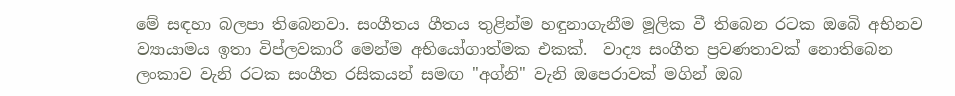මේ සඳහා බලපා තිබෙනවා. සංගීතය ගීතය තුළින්ම හඳුනාගැනීම මූලික වී තිබෙන රටක ඔබෙි අභිනව ව්‍යායාමය ඉතා විප්ලවකාරී මෙන්ම අභියෝගාත්මක එකක්.  වාද්‍ය සංගීත ප්‍රවණතාවක් නොතිබෙන ලංකාව වැනි රටක සංගීත රසිකයන් සමඟ "අග්නි" වැනි ඔපෙරාවක් මගින් ඔබ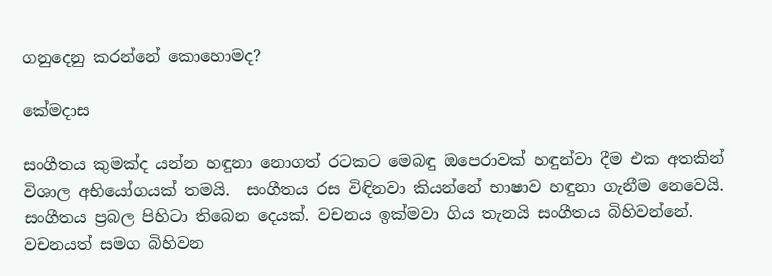ගනුදෙනු කරන්නේ කොහොමද?

කේමදාස

සංගීතය කුමක්ද යන්න හඳුනා නොගත් රටකට මෙබඳු ඔපෙරාවක් හඳුන්වා දීම එක අතකින් විශාල අභියෝගයක් තමයි.  සංගීතය රස විඳිනවා කියන්නේ භාෂාව හඳුනා ගැනීම නෙවෙයි. සංගීතය ප්‍රබල පිහිටා තිබෙන දෙයක්. වචනය ඉක්මවා ගිය තැනයි සංගීතය බිහිවන්නේ. වචනයත් සමග බිහිවන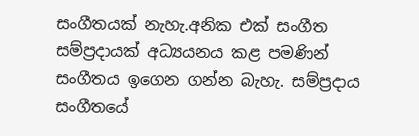සංගීතයක් නැහැ.අනික එක් සංගීත සම්ප්‍රදායක් අධ්‍යයනය කළ පමණින් සංගීතය ඉගෙන ගන්න බැහැ. සම්ප්‍රදාය සංගීතයේ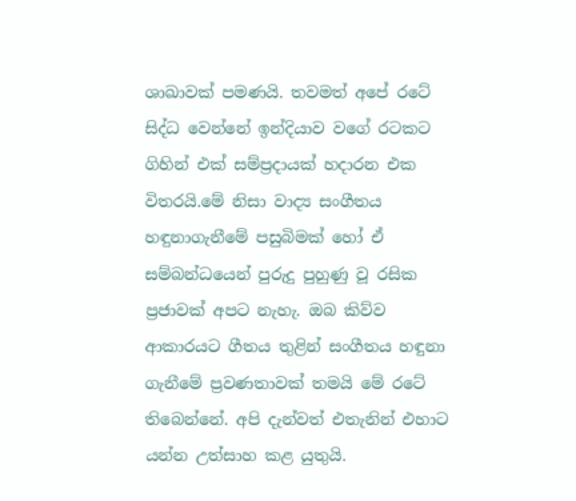ශාඛාවක් පමණයි. තවමත් අපේ රටේ සිද්ධ වෙන්නේ ඉන්දියාව වගේ රටකට ගිහින් එක් සම්ප්‍රදායක් හදාරන එක විතරයි.මේ නිසා වාද්‍ය සංගීතය හඳුනාගැනීමේ පසුබිමක් හෝ ඒ සම්බන්ධයෙන් පුරුදු පුහුණු වූ රසික ප්‍රජාවක් අපට නැහැ. ඔබ කිව්ව ආකාරයට ගීතය තුළින් සංගීතය හඳුනා ගැනීමේ ප්‍රවණතාවක් තමයි මේ රටේ  තිබෙන්නේ. අපි දැන්වත් එතැනින් එහාට යන්න උත්සාහ කළ යුතුයි.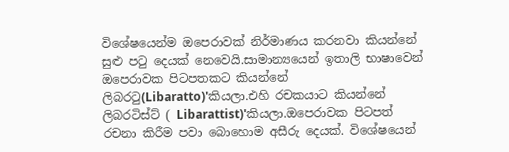විශේෂයෙන්ම ඔපෙරාවක් නිර්මාණය කරනවා කියන්නේ සුළු පටු දෙයක් නෙවෙයි.සාමාන්‍යයෙන් ඉතාලි භාෂාවෙන් ඔපෙරාවක පිටපතකට කියන්නේ ලිබරටු(Libaratto)'කියලා.එහි රචකයාට කියන්නේ ලිබරටිස්ට් ( Libarattist)'කියලා.ඔපෙරාවක පිටපත් රචනා කිරීම පවා බොහොම අසීරු දෙයක්. විශේෂයෙන්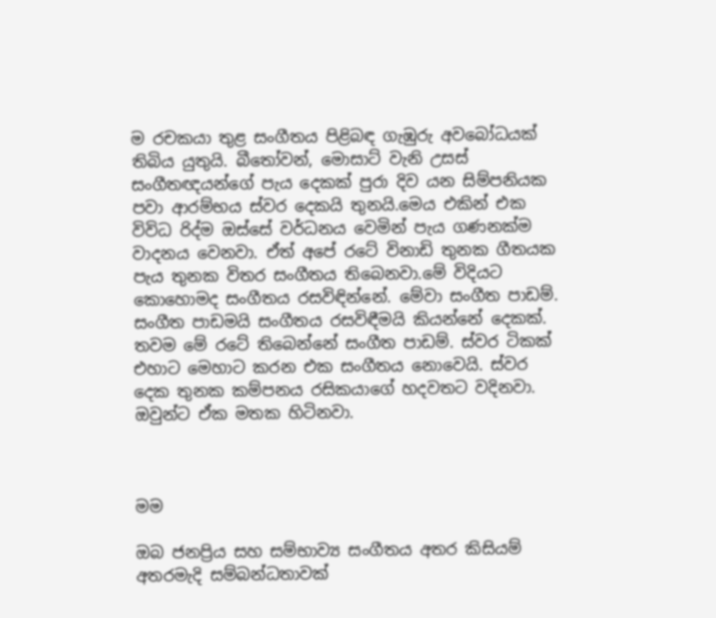ම රචකයා තුළ සංගීතය පිළිබඳ ගැඹුරු අවබෝධයක් තිබිය යුතුයි. බීතෝවන්, මොසාට් වැනි උසස්  සංගීතඥයන්ගේ පැය දෙකක් පුරා දිව යන සිම්පනියක පවා ආරම්භය ස්වර දෙකයි තුනයි.මෙය එකින් එක විවිධ රිද්ම ඔස්සේ වර්ධනය වෙමින් පැය ගණනක්ම වාදනය වෙනවා. ඒත් අපේ රටේ විනාඩි තුනක ගීතයක පැය තුනක විතර සංගීතය තිබෙනවා.මේ විදියට කොහොමද සංගීතය රසවිඳින්නේ. මේවා සංගීත පාඩම්. සංගීත පාඩමයි සංගීතය රසවිඳීමයි කියන්නේ දෙකක්. තවම මේ රටේ තිබෙන්නේ සංගීත පාඩම්. ස්වර ටිකක් එහාට මෙහාට කරන එක සංගීතය නොවෙයි. ස්වර දෙක තුනක කම්පනය රසිකයාගේ හදවතට වදිනවා. ඔවුන්ට ඒක මතක හිටිනවා.



මම

ඔබ ජනප්‍රිය සහ සම්භාව්‍ය සංගීතය අතර කිසියම් අතරමැදි සම්බන්ධතාවක්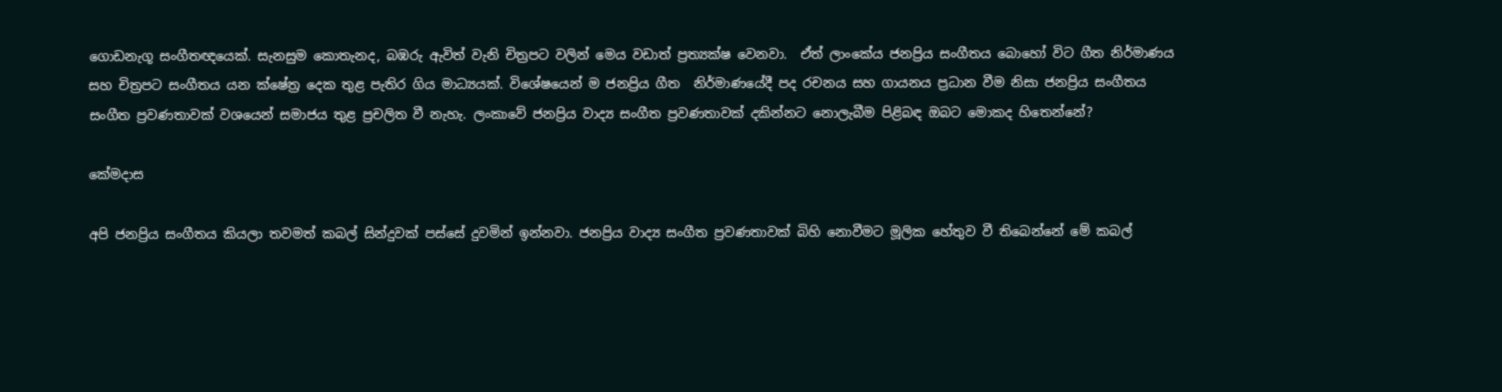ගොඩනැගූ සංගීතඥයෙක්. සැනසුම කොතැනද, බඹරු ඇවිත් වැනි චිත්‍රපට වලින් මෙය වඩාත් ප්‍රත්‍යක්ෂ වෙනවා.  ඒත් ලාංකේය ජනප්‍රිය සංගීතය බොහෝ විට ගීත නිර්මාණය සහ චිත්‍රපට සංගීතය යන ක්ෂේත්‍ර දෙක තුළ පැතිර ගිය මාධ්‍යයක්. විශේෂයෙන් ම ජනප්‍රිය ගීත  නිර්මාණයේදී පද රචනය සහ ගායනය ප්‍රධාන වීම නිසා ජනප්‍රිය සංගීතය සංගීත ප්‍රවණතාවක් වශයෙන් සමාජය තුළ ප්‍රචලිත වී නැහැ. ලංකාවේ ජනප්‍රිය වාද්‍ය සංගීත ප්‍රවණතාවක් දකින්නට නොලැබීම පිළිබඳ ඔබට මොකද හිතෙන්නේ?

කේමදාස

අපි ජනප්‍රිය සංගීතය කියලා තවමත් කබල් සින්දුවක් පස්සේ දුවමින් ඉන්නවා. ජනප්‍රිය වාද්‍ය සංගීත ප්‍රවණතාවක් බිහි නොවීමට මූලික හේතුව වී තිබෙන්නේ මේ කබල්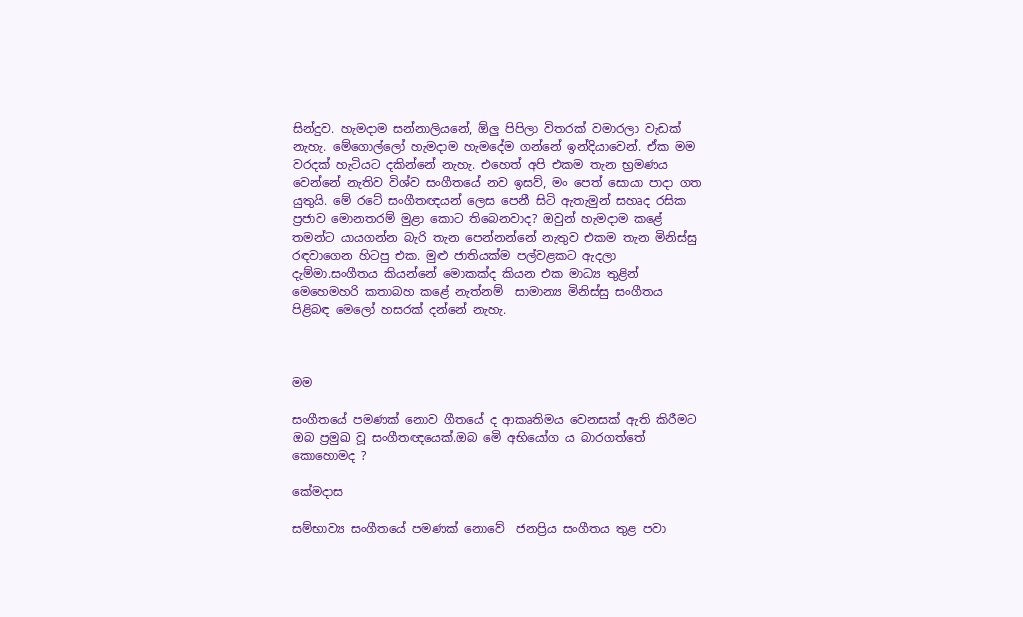සින්දුව. හැමදාම සන්නාලියනේ, ඕලු පිපිලා විතරක් වමාරලා වැඩක් නැහැ. මේගොල්ලෝ හැමදාම හැමදේම ගන්නේ ඉන්දියාවෙන්. ඒක මම වරදක් හැටියට දකින්නේ නැහැ. එහෙත් අපි එකම තැන භ්‍රමණය වෙන්නේ නැතිව විශ්ව සංගීතයේ නව ඉසව්, මං පෙත් සොයා පාදා ගත යුතුයි. මේ රටේ සංගීතඥයන් ලෙස පෙනී සිටි ඇතැමුන් සහෘද රසික ප්‍රජාව මොනතරම් මුළා කොට තිබෙනවාද? ඔවුන් හැමදාම කළේ තමන්ට යායගන්න බැරි තැන පෙන්නන්නේ නැතුව එකම තැන මිනිස්සු රඳවාගෙන හිටපු එක. මුළු ජාතියක්ම පල්වළකට ඇදලා දැම්මා.සංගීතය කියන්නේ මොකක්ද කියන එක මාධ්‍ය තුළින් මෙහෙමහරි කතාබහ කළේ නැත්නම්  සාමාන්‍ය මිනිස්සු සංගීතය පිළිබඳ මෙලෝ හසරක් දන්නේ නැහැ.



මම

සංගීතයේ පමණක් නොව ගීතයේ ද ආකෘතිමය වෙනසක් ඇති කිරීමට ඔබ ප්‍රමුඛ වූ සංගීතඥයෙක්.ඔබ මෙි අභියෝග ය බාරගත්තේ කොහොමද ?

කේමදාස

සම්භාව්‍ය සංගීතයේ පමණක් නොවේ  ජනප්‍රිය සංගීතය තුළ පවා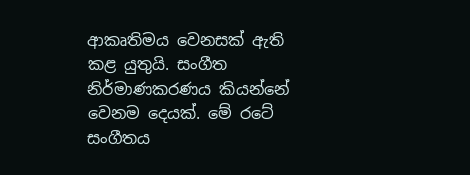ආකෘතිමය වෙනසක් ඇති කළ යුතුයි. සංගීත නිර්මාණකරණය කියන්නේ වෙනම දෙයක්. මේ රටේ සංගීතය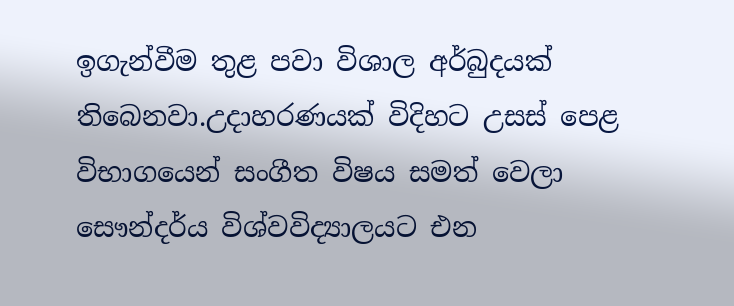ඉගැන්වීම තුළ පවා විශාල අර්බුදයක් තිබෙනවා.උදාහරණයක් විදිහට උසස් පෙළ විභාගයෙන් සංගීත විෂය සමත් වෙලා සෞන්දර්ය විශ්වවිද්‍යාලයට එන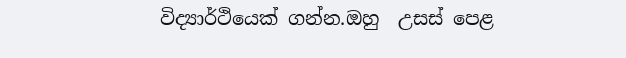විද්‍යාර්ථියෙක් ගන්න.ඔහු  උසස් පෙළ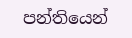පන්තියෙන්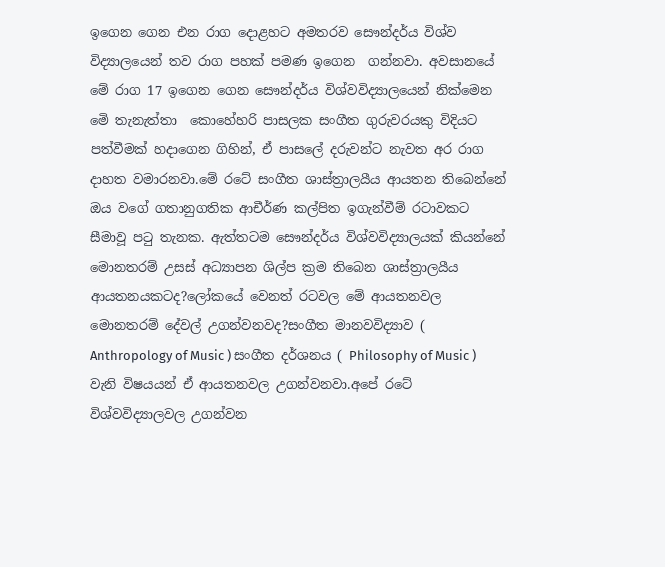ඉගෙන ගෙන එන රාග දොළහට අමතරව සෞන්දර්ය විශ්ව විද්‍යාලයෙන් තව රාග පහක් පමණ ඉගෙන  ගන්නවා. අවසානයේ මේ රාග 17 ඉගෙන ගෙන සෞන්දර්ය විශ්වවිද්‍යාලයෙන් නික්මෙන මෙි තැනැත්තා  කොහේහරි පාසලක සංගීත ගුරුවරයකු විදියට  පත්වීමක් හදාගෙන ගිහින්, ඒ පාසලේ දරුවන්ට නැවත අර රාග දාහත වමාරනවා.මේ රටේ සංගීත ශාස්ත්‍රාලයීය ආයතන තිබෙන්නේ ඔය වගේ ගතානුගතික ආචීර්ණ කල්පිත ඉගැන්වීම් රටාවකට සීමාවූ පටු තැනක. ඇත්තටම සෞන්දර්ය විශ්වවිද්‍යාලයක් කියන්නේ මොනතරම් උසස් අධ්‍යාපන ශිල්ප ක්‍රම තිබෙන ශාස්ත්‍රාලයීය ආයතනයකටද?ලෝකයේ වෙනත් රටවල මේ ආයතනවල මොනතරම් දේවල් උගන්වනවද?සංගීත මානවවිද්‍යාව ( Anthropology of Music ) සංගීත දර්ශනය ( Philosophy of Music ) වැනි විෂයයන් ඒ ආයතනවල උගන්වනවා.අපේ රටේ විශ්වවිද්‍යාලවල උගන්වන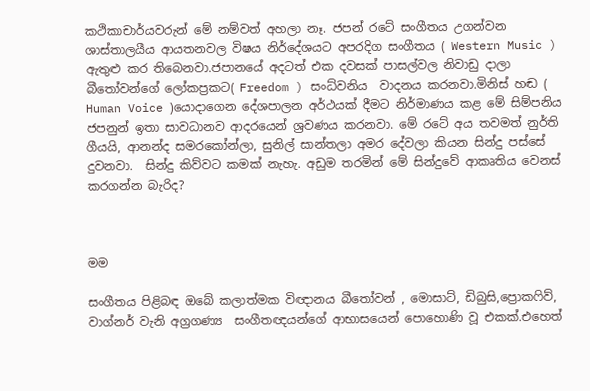කථිකාචාර්යවරුන් මේ නම්වත් අහලා නෑ. ජපන් රටේ සංගීතය උගන්වන ශාස්තාලයීය ආයතනවල විෂය නිර්දේශයට අපරදිග සංගීතය ( Western Music ) ඇතුළු කර තිබෙනවා.ජපානයේ අදටත් එක දවසක් පාසල්වල නිවාඩු දාලා බීතෝවන්ගේ ලෝකප්‍රකට( Freedom ) සංධ්වනිය  වාදනය කරනවා.මිනිස් හඬ ( Human Voice )යොදාගෙන දේශපාලන අර්ථයක් දීමට නිර්මාණය කළ මේ සිම්පනිය ජපනුන් ඉතා සාවධානව ආදරයෙන් ශ්‍රවණය කරනවා. මේ රටේ අය තවමත් නුර්ති ගීයයි, ආනන්ද සමරකෝන්ලා, සුනිල් සාන්තලා අමර දේවලා කියන සින්දු පස්සේ දුවනවා.  සින්දු කිව්වට කමක් නැහැ. අඩුම තරමින් මේ සින්දුවේ ආකෘතිය වෙනස් කරගන්න බැරිද?



මම

සංගීතය පිළිබඳ ඔබේ කලාත්මක විඥානය බීතෝවන් , මොසාට්, ඩිබුසි,ප්‍රොකෆිව්, වාග්නර් වැනි අග්‍රගණ්‍ය  සංගීතඥයන්ගේ ආභාසයෙන් පොහොණි වූ එකක්.එහෙත්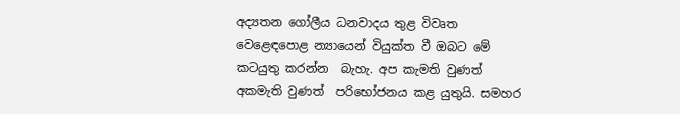අද්‍යතන ගෝලීය ධනවාදය තුළ විවෘත වෙළෙඳපොළ න්‍යායෙන් වියුක්ත වී ඔබට මේ කටයුතු කරන්න  බැහැ. අප කැමති වුණත් අකමැති වුණත්  පරිභෝජනය කළ යුතුයි. සමහර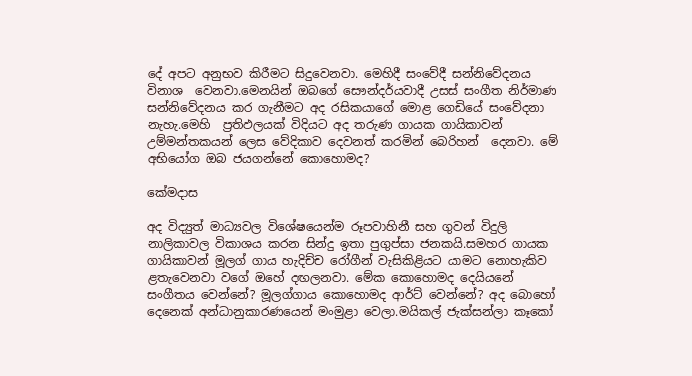දේ අපට අනුභව කිරීමට සිදුවෙනවා. මෙහිදී සංවේදී සන්නිවේදනය විනාශ  වෙනවා.මෙනයින් ඔබගේ සෞන්දර්යවාදී උසස් සංගීත නිර්මාණ සන්නිවේදනය කර ගැනීමට අද රසිකයාගේ මොළ ගෙඩියේ සංවේදනා නැහැ.මෙහි  ප්‍රතිඵලයක් විදියට අද තරුණ ගායක ගායිකාවන් උම්මන්තකයන් ලෙස වේදිකාව දෙවනත් කරමින් බෙරිහන්  දෙනවා. මේ අභියෝග ඔබ ජයගන්නේ කොහොමද?

කේමදාස

අද විද්‍යුත් මාධ්‍යවල විශේෂයෙන්ම රූපවාහිනී සහ ගුවන් විදුලි නාලිකාවල විකාශය කරන සින්දු ඉතා පුගුප්සා ජනකයි.සමහර ගායක ගායිකාවන් මූලග් ගාය හැදිච්ච රෝගීන් වැසිකිළියට යාමට නොහැකිව ළතැවෙනවා වගේ ඔහේ දඟලනවා. මේක කොහොමද දෙයියනේ සංගීතය වෙන්නේ? මූලග්ගාය කොහොමද ආර්ට් වෙන්නේ? අද බොහෝ දෙනෙක් අන්ධානුකාරණයෙන් මංමුළා වෙලා.මයිකල් ජැක්සන්ලා කෑකෝ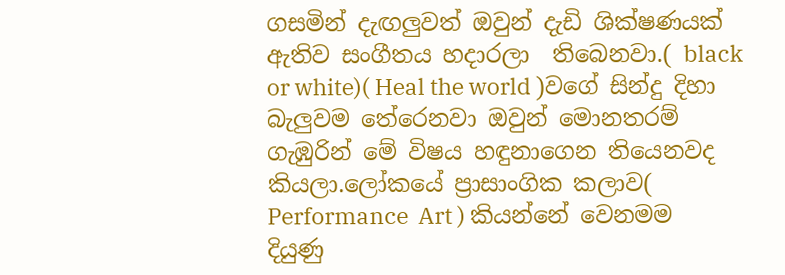ගසමින් දැඟලුවත් ඔවුන් දැඩි ශික්ෂණයක් ඇතිව සංගීතය හදාරලා  තිබෙනවා.( black or white)( Heal the world )වගේ සින්දු දිහා බැලුවම තේරෙනවා ඔවුන් මොනතරම් ගැඹුරින් මේ විෂය හඳුනාගෙන තියෙනවද කියලා.ලෝකයේ ප්‍රාසාංගික කලාව( Performance  Art ) කියන්නේ වෙනමම දියුණු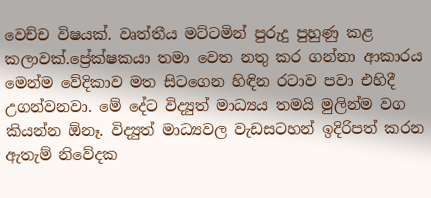වෙච්ච විෂයක්. වෘත්තීය මට්ටමින් පුරුදු පුහුණු කළ කලාවක්.ප්‍රේක්ෂකයා තමා වෙත නතු කර ගන්නා ආකාරය මෙන්ම වේදිකාව මත සිටගෙන හිඳින රටාව පවා එහිදී උගන්වනවා. මේ දේට විද්‍යුත් මාධ්‍යය තමයි මුලින්ම වග කියන්න ඕනෑ. විද්‍යුත් මාධ්‍යවල වැඩසටහන් ඉදිරිපත් කරන ඇතැම් නිවේදක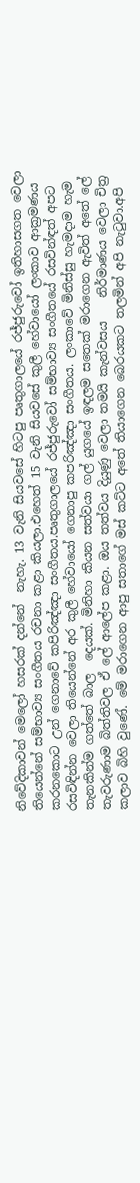නිවේදිකාවන් මෙලෝ හසරක් දන්නේ  නැහැ. 13 වැනි සියවසේ හිටපු පෘතුගාලයේ රජ්ජුරුවෝ ඉතිහාසගත වෙලා තියෙන්නේ සම්භාව්‍ය සංගීතය රචනා කළා කියලා.එහෙත් 15 වැනි සියවසේ කුලී හේවායෝ ලංකාව ආක්‍රමණය කරනකොට උන් ගෙනාවේ කපිරිඤ්ඤා සංගීතය.පෘතුගාලයේ රජ්ජුරුවෝ සම්භාව්‍ය සංගීතයේ රසවින්ඳත් අපට  රසවිඳින්න වෙලා තියෙන්නේ අර කුලී හේවායෝ ගෙනාපු කපරිඤ්ඤා සංගීතය. ලංකාවේ මිනිස්සු හැමදාම හැම තැනකින්ම ගත්තේ බාල  දෙයක්. මිනිහා කියන සත්වයා ගල් යුගයේ ඉඳලම සතෙක් මරාගෙන ඇවිත් අතේ ලේ තැවරුණාම බිත්තිවල ඒ ලේ ආලේප කළා. ඔය තත්වය දියුණු වෙලා තමයි කැන්වසය    නිර්මාණය වෙලා චිත්‍ර කලාව බිහි වුණේ. මේ මරාගෙන ආපු සතාගේ මස් කට්ට අතේ තියාගෙන බෙරයකට තලමින් අපි නැටුවා.අපි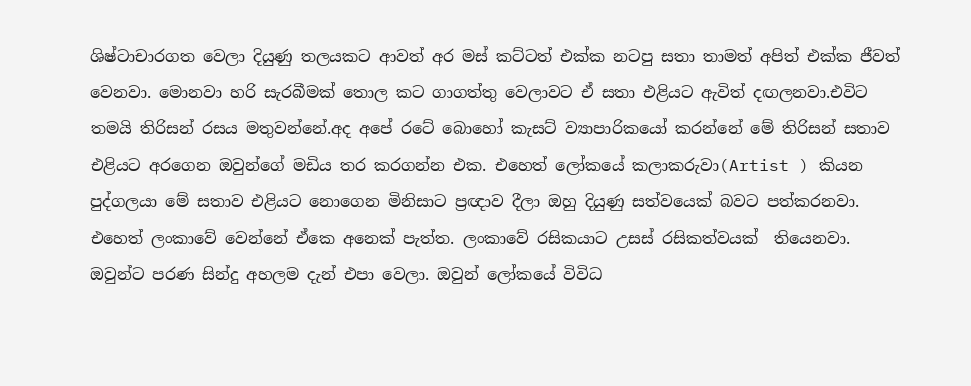ශිෂ්ටාචාරගත වෙලා දියුණු තලයකට ආවත් අර මස් කට්ටත් එක්ක නටපු සතා තාමත් අපිත් එක්ක ජීවත් වෙනවා. මොනවා හරි සැරබීමක් තොල කට ගාගත්තු වෙලාවට ඒ සතා එළියට ඇවිත් දඟලනවා.එවිට තමයි තිරිසන් රසය මතුවන්නේ.අද අපේ රටේ බොහෝ කැසට් ව්‍යාපාරිකයෝ කරන්නේ මේ තිරිසන් සතාව එළියට අරගෙන ඔවුන්ගේ මඩිය තර කරගන්න එක. එහෙත් ලෝකයේ කලාකරුවා(Artist ) කියන පුද්ගලයා මේ සතාව එළියට නොගෙන මිනිසාට ප්‍රඥාව දීලා ඔහු දියුණු සත්වයෙක් බවට පත්කරනවා. එහෙත් ලංකාවේ වෙන්නේ ඒකෙ අනෙක් පැත්ත. ලංකාවේ රසිකයාට උසස් රසිකත්වයක්  තියෙනවා. ඔවුන්ට පරණ සින්දු අහලම දැන් එපා වෙලා. ඔවුන් ලෝකයේ විවිධ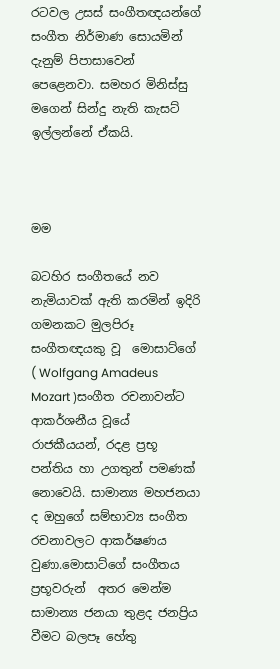රටවල උසස් සංගීතඥයන්ගේ සංගීත නිර්මාණ සොයමින් දැනුම් පිපාසාවෙන් පෙළෙනවා. සමහර මිනිස්සු මගෙන් සින්දු නැති කැසට් ඉල්ලන්නේ ඒකයි.



මම

බටහිර සංගීතයේ නව නැමියාවක් ඇති කරමින් ඉදිරි ගමනකට මුලපිරූ සංගීතඥයකු වූ  මොසාට්ගේ ( Wolfgang Amadeus Mozart )සංගීත රචනාවන්ට ආකර්ශනීය වූයේ රාජකීයයන්, රදළ ප්‍රභූ පන්තිය හා උගතුන් පමණක් නොවෙයි. සාමාන්‍ය මහජනයා ද ඔහුගේ සම්භාව්‍ය සංගීත රචනාවලට ආකර්ෂණය වුණා.මොසාට්ගේ සංගීතය ප්‍රභූවරුන්  අතර මෙන්ම සාමාන්‍ය ජනයා තුළද ජනප්‍රිය වීමට බලපෑ හේතු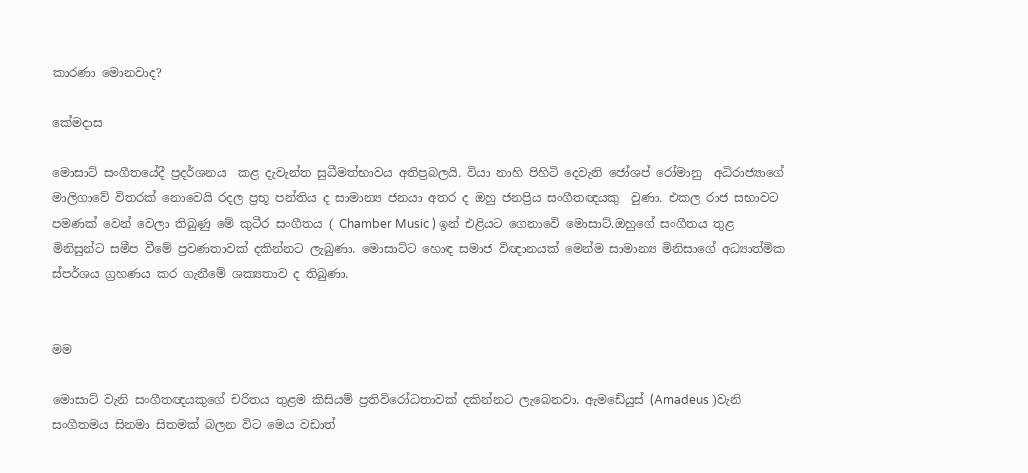කාරණා මොනවාද?

කේමදාස

මොසාට් සංගීතයේදී ප්‍රදර්ශනය  කළ දැවැන්ත සුධීමත්භාවය අතිප්‍රබලයි. වියා නාහි පිහිටි දෙවැනි ජෝශප් රෝමානු  අධිරාජ්‍යාගේ මාලිගාවේ විතරක් නොවෙයි රදල ප්‍රභූ පන්තිය ද සාමාන්‍ය ජනයා අතර ද ඔහු ජනප්‍රිය සංගීතඥයකු  වුණා. එකල රාජ සභාවට පමණක් වෙන් වෙලා තිබුණු මේ කුටීර සංගීතය ( Chamber Music ) ඉන් එළියට ගෙනාවෙි මොසාට්.ඔහුගේ සංගීතය තුළ මිනිසුන්ට සමීප වීමේ ප්‍රවණතාවක් දකින්නට ලැබුණා. මොසාට්ට හොඳ සමාජ විඥානයක් මෙන්ම සාමාන්‍ය මිනිසාගේ අධ්‍යාත්මික ස්පර්ශය ග්‍රහණය කර ගැනීමේ ශක්‍යතාව ද තිබුණා.


මම

මොසාට් වැනි සංගීතඥයකුගේ චරිතය තුළම කිසියම් ප්‍රතිවිරෝධතාවක් දකින්නට ලැබෙනවා. ඇමඩේයුස් (Amadeus )වැනි සංගීතමය සිනමා සිතමක් බලන විට මෙය වඩාත්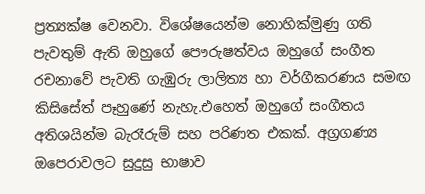ප්‍රත්‍යක්ෂ වෙනවා. විශේෂයෙන්ම නොහික්මුණු ගති පැවතුම් ඇති ඔහුගේ පෞරුෂත්වය ඔහුගේ සංගීත රචනාවේ පැවති ගැඹුරු ලාලිත්‍ය හා වර්ගීකරණය සමඟ කිසිසේත් පෑහුණේ නැහැ.එහෙත් ඔහුගේ සංගීතය අතිශයින්ම බැරෑරුම් සහ පරිණත එකක්. අග්‍රගණ්‍ය ඔපෙරාවලට සුදුසු භාෂාව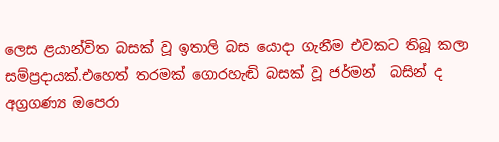ලෙස ළයාන්විත බසක් වූ ඉතාලි බස යොදා ගැනීම එවකට තිබූ කලා සම්ප්‍රදායක්.එහෙත් තරමක් ගොරහැඬි බසක් වූ ජර්මන්  බසින් ද අග්‍රගණ්‍ය ඔපෙරා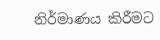නිර්මාණය කිරීමට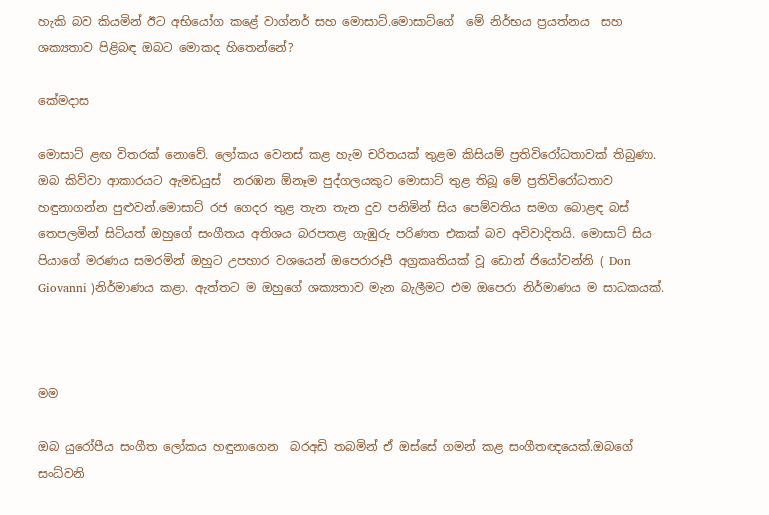හැකි බව කියමින් ඊට අභියෝග කළේ වාග්නර් සහ මොසාට්.මොසාට්ගේ  මේ නිර්භය ප්‍රයත්නය  සහ ශක්‍යතාව පිළිබඳ ඔබට මොකද හිතෙන්නේ?

කේමදාස

මොසාට් ළඟ විතරක් නොවේ. ලෝකය වෙනස් කළ හැම චරිතයක් තුළම කිසියම් ප්‍රතිවිරෝධතාවක් තිබුණා. ඔබ කිව්වා ආකාරයට ඇමඩයුස්  නරඹන ඕනෑම පුද්ගලයකුට මොසාට් තුළ තිබූ මේ ප්‍රතිවිරෝධතාව හඳුනාගන්න පුළුවන්.මොසාට් රජ ගෙදර තුළ තැන තැන දුව පනිමින් සිය පෙම්වතිය සමග බොළඳ බස් තෙපලමින් සිටියත් ඔහුගේ සංගීතය අතිශය බරපතළ ගැඹුරු පරිණත එකක් බව අවිවාදිතයි. මොසාට් සිය පියාගේ මරණය සමරමින් ඔහුට උපහාර වශයෙන් ඔපෙරාරූපී අග්‍රකෘතියක් වූ ඩොන් ජියෝවන්නි ( Don Giovanni )නිර්මාණය කළා. ඇත්තට ම ඔහුගේ ශක්‍යතාව මැන බැලීමට එම ඔපෙරා නිර්මාණය ම සාධකයක්.



මම

ඔබ යුරෝපීය සංගීත ලෝකය හඳුනාගෙන  බරඅඩි තබමින් ඒ ඔස්සේ ගමන් කළ සංගීතඥයෙක්.ඔබගේ සංධ්වනි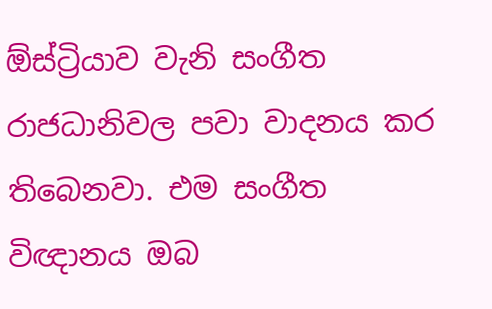ඕස්ට්‍රියාව වැනි සංගීත රාජධානිවල පවා වාදනය කර තිබෙනවා. එම සංගීත විඥානය ඔබ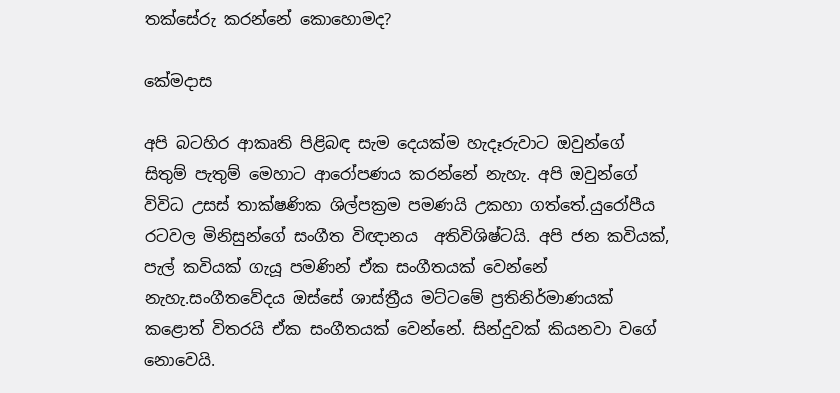තක්සේරු කරන්නේ කොහොමද?

කේමදාස

අපි බටහිර ආකෘති පිළිබඳ සැම දෙයක්ම හැදෑරුවාට ඔවුන්ගේ සිතුම් පැතුම් මෙහාට ආරෝපණය කරන්නේ නැහැ. අපි ඔවුන්ගේ විවිධ උසස් තාක්ෂණික ශිල්පක්‍රම පමණයි උකහා ගත්තේ.යුරෝපීය රටවල මිනිසුන්ගේ සංගීත විඥානය  අතිවිශිෂ්ටයි. අපි ජන කවියක්, පැල් කවියක් ගැයූ පමණින් ඒක සංගීතයක් වෙන්නේ නැහැ.සංගීතවේදය ඔස්සේ ශාස්ත්‍රීය මට්ටමේ ප්‍රතිනිර්මාණයක් කළොත් විතරයි ඒක සංගීතයක් වෙන්නේ. සින්දුවක් කියනවා වගේ නොවෙයි.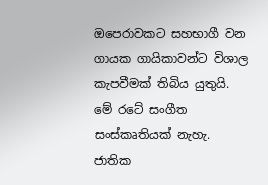ඔපෙරාවකට සහභාගී වන ගායක ගායිකාවන්ට විශාල කැපවීමක් තිබිය යුතුයි. මේ රටේ සංගීත සංස්කෘතියක් නැහැ. ජාතික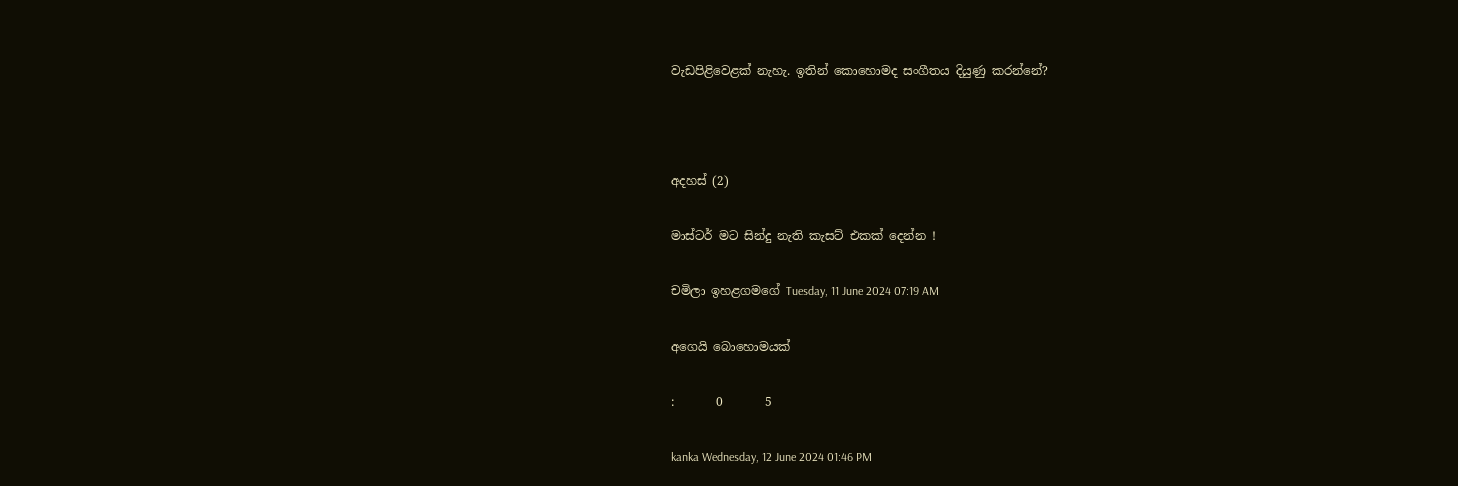වැඩපිළිවෙළක් නැහැ. ඉතින් කොහොමද සංගීතය දියුණු කරන්නේ?



අදහස් (2)

මාස්ටර් මට සින්දු නැති කැසට් එකක් දෙන්න !

චමිලා ඉහළගමගේ Tuesday, 11 June 2024 07:19 AM

අගෙයි බොහොමයක්

:       0       5

kanka Wednesday, 12 June 2024 01:46 PM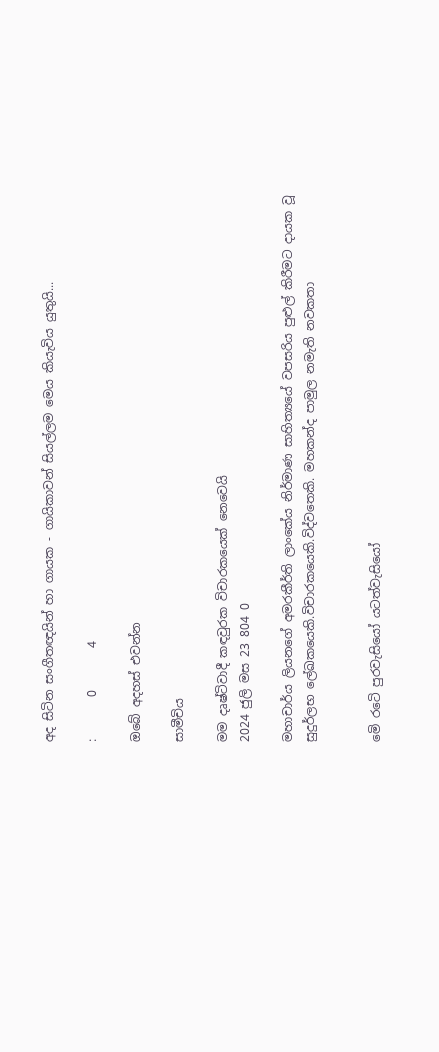අද සිටින සංගීතඥයින් හා ගායක - ගායිකාවන් සියල්ලම මෙය කියැවිය යුතුයි...

:       0       4

ඔබේ අදහස් එවන්න

සාමීචිය

මම දෘෂ්ටිවාදී කඳවුරක විචාරකයෙක් නෙවෙයි
2024 ජුලි මස 23 804 0

මහාචාර්ය ලියනගේ අමරකීර්ති ලාංකේය නිර්මාණ සාහිත්‍යයේ වපසරිය පුළුල් කිරීමට දායක වූ සුදුර්ලභ ලේඛකයෙකි.විචාරකයෙකි.විද්වතෙකි. මහකන්ද පාමුල නමැති නවකතා


මෙි රටෙි පුරවැසියෝ යටත්වැසියෝ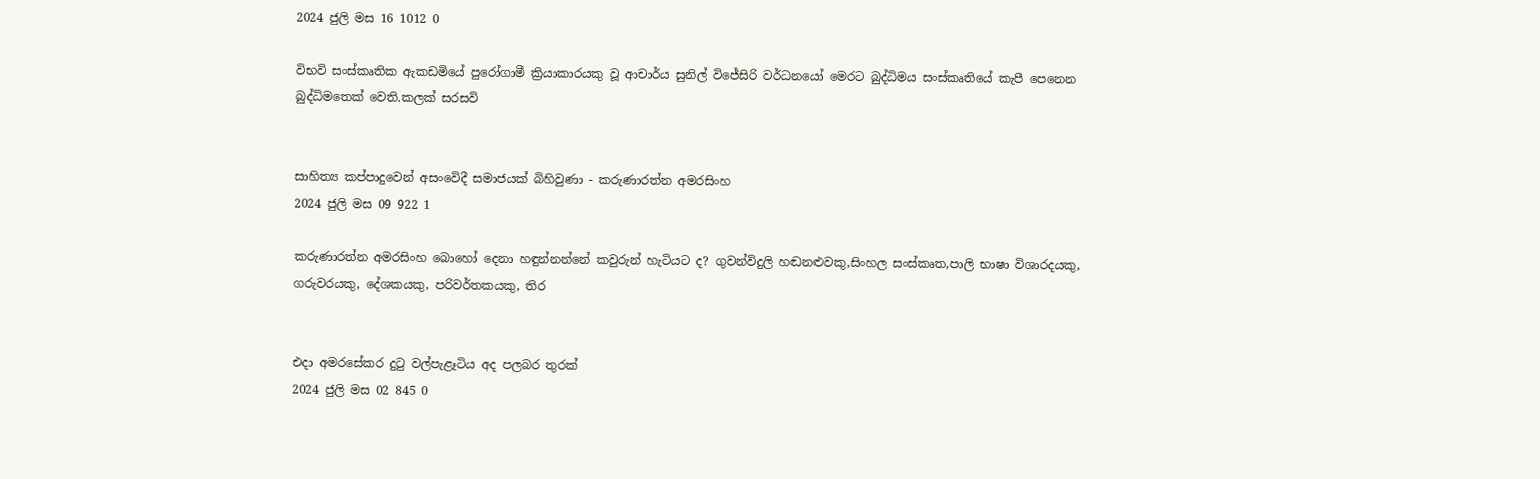2024 ජුලි මස 16 1012 0

විභවි සංස්කෘතික ඇකඩමියේ පුරෝගාමී ක්‍රියාකාරයකු වූ ආචාර්ය සුනිල් විජේසිරි වර්ධනයෝ මෙරට බුද්ධිමය සංස්කෘතියේ කැපී පෙනෙන බුද්ධිමතෙක් වෙති.කලක් සරසවි


සාහිත්‍ය කප්පාදුවෙන් අසංවෙිදී සමාජයක් බිහිවුණා - කරුණාරත්න අමරසිංහ
2024 ජුලි මස 09 922 1

කරුණාරත්න අමරසිංහ බොහෝ දෙනා හඳුන්නන්නේ කවුරුන් හැටියට ද? ගුවන්විදුලි හඬනළුවකු,සිංහල සංස්කෘත,පාලි භාෂා විශාරදයකු, ගරුවරයකු, දේශකයකු, පරිවර්තකයකු, තිර


එදා අමරසේකර දුටු වල්පැළෑටිය අද පලබර තුරක්
2024 ජුලි මස 02 845 0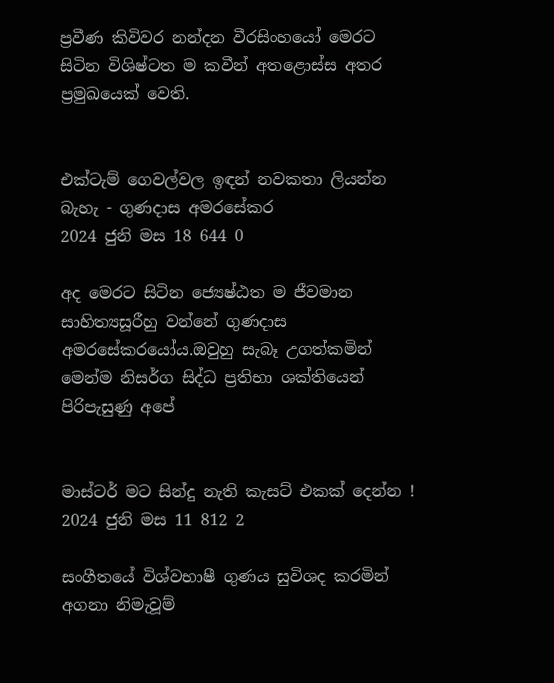ප්‍රවීණ කිවිවර නන්දන වීරසිංහයෝ මෙරට සිටින විශිෂ්ටත ම කවීන් අතළොස්ස අතර ප්‍රමුඛයෙක් වෙති.


එක්ටැම් ගෙවල්වල ඉඳන් නවකතා ලියන්න බැහැ - ගුණදාස අමරසේකර
2024 ජුනි මස 18 644 0

අද මෙරට සිටින ජ්‍යෙෂ්ඨත ම ජීවමාන සාහිත්‍යසූරීහු වන්නේ ගුණදාස අමරසේකරයෝය.ඔවුහු සැබෑ උගත්කමින් මෙන්ම නිසර්ග සිද්ධ ප්‍රතිභා ශක්තියෙන් පිරිපැසුණු අපේ


මාස්ටර් මට සින්දු නැති කැසට් එකක් දෙන්න !
2024 ජුනි මස 11 812 2

සංගීතයේ විශ්වභාෂී ගුණය සුවිශද කරමින් අගනා නිමැවූම්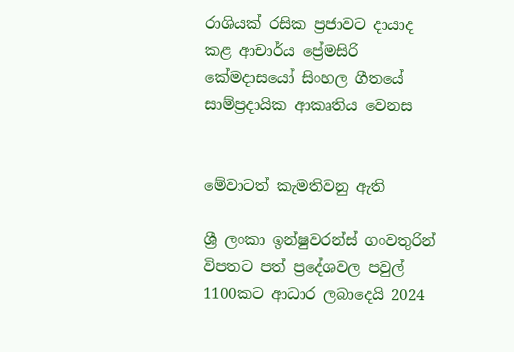රාශියක් රසික ප්‍රජාවට දායාද කළ ආචාර්ය ප්‍රේමසිරි කේමදාසයෝ සිංහල ගීතයේ සාම්ප්‍රදායික ආකෘතිය වෙනස


මේවාටත් කැමතිවනු ඇති

ශ්‍රී ලංකා ඉන්ෂුවරන්ස් ගංවතුරින් විපතට පත් ප්‍රදේශවල පවුල් 1100කට ආධාර ලබාදෙයි 2024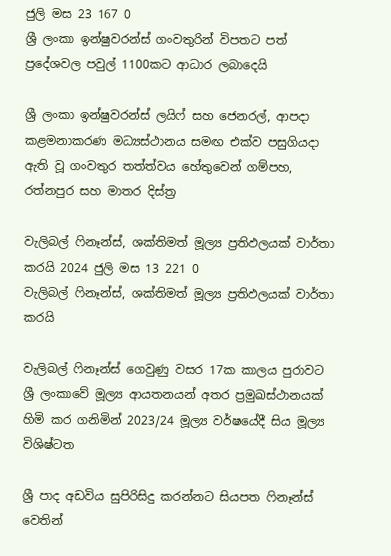ජුලි මස 23 167 0
ශ්‍රී ලංකා ඉන්ෂුවරන්ස් ගංවතුරින් විපතට පත් ප්‍රදේශවල පවුල් 1100කට ආධාර ලබාදෙයි

ශ්‍රී ලංකා ඉන්ෂුවරන්ස් ලයිෆ් සහ ජෙනරල්, ආපදා කළමනාකරණ මධ්‍යස්ථානය සමඟ එක්ව පසුගියදා ඇති වූ ගංවතුර තත්ත්වය හේතුවෙන් ගම්පහ, රත්නපුර සහ මාතර දිස්ත්‍ර

වැලිබල් ෆිනෑන්ස්, ශක්තිමත් මූල්‍ය ප්‍රතිඵලයක් වාර්තා කරයි 2024 ජුලි මස 13 221 0
වැලිබල් ෆිනෑන්ස්, ශක්තිමත් මූල්‍ය ප්‍රතිඵලයක් වාර්තා කරයි

වැලිබල් ෆිනෑන්ස් ගෙවුණු වසර 17ක කාලය පුරාවට ශ්‍රී ලංකාවේ මූල්‍ය ආයතනයන් අතර ප්‍රමුඛස්ථානයක් හිමි කර ගනිමින් 2023/24 මූල්‍ය වර්ෂයේදී සිය මූල්‍ය විශිෂ්ටත

ශ්‍රී පාද අඩවිය සුපිරිසිදු කරන්නට සියපත ෆිනෑන්ස් වෙතින්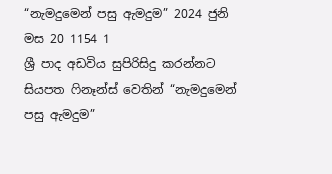“නැමදුමෙන් පසු ඇමදුම” 2024 ජුනි මස 20 1154 1
ශ්‍රී පාද අඩවිය සුපිරිසිදු කරන්නට සියපත ෆිනෑන්ස් වෙතින් “නැමදුමෙන් පසු ඇමදුම”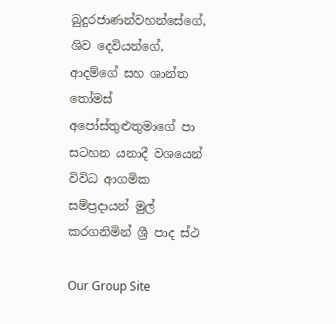බුදුරජාණන්වහන්සේගේ, ශිව දෙවියන්ගේ, ආදම්ගේ සහ ශාන්ත තෝමස් අපෝස්තුළුතුමාගේ පා සටහන යනාදී වශයෙන් විවිධ ආගමික සම්ප්‍රදායන් මුල් කරගනිමින් ශ්‍රී පාද ස්ථ

Our Group Site